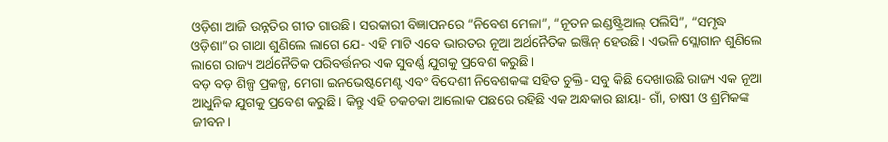ଓଡ଼ିଶା ଆଜି ଉନ୍ନତିର ଗୀତ ଗାଉଛି। ସରକାରୀ ବିଜ୍ଞାପନରେ “ନିବେଶ ମେଳା”, “ନୂତନ ଇଣ୍ଡଷ୍ଟ୍ରିଆଲ୍ ପଲିସି”, “ସମୃଦ୍ଧ ଓଡ଼ିଶା”ର ଗାଥା ଶୁଣିଲେ ଲାଗେ ଯେ- ଏହି ମାଟି ଏବେ ଭାରତର ନୂଆ ଅର୍ଥନୈତିକ ଇଞ୍ଜିନ୍ ହେଉଛି। ଏଭଳି ସ୍ଲୋଗାନ ଶୁଣିଲେ ଲାଗେ ରାଜ୍ୟ ଅର୍ଥନୈତିକ ପରିବର୍ତ୍ତନର ଏକ ସୁବର୍ଣ୍ଣ ଯୁଗକୁ ପ୍ରବେଶ କରୁଛି।
ବଡ଼ ବଡ଼ ଶିଳ୍ପ ପ୍ରକଳ୍ପ, ମେଗା ଇନଭେଷ୍ଟମେଣ୍ଟ ଏବଂ ବିଦେଶୀ ନିବେଶକଙ୍କ ସହିତ ଚୁକ୍ତି- ସବୁ କିଛି ଦେଖାଉଛି ରାଜ୍ୟ ଏକ ନୂଆ ଆଧୁନିକ ଯୁଗକୁ ପ୍ରବେଶ କରୁଛି। କିନ୍ତୁ ଏହି ଚକଚକା ଆଲୋକ ପଛରେ ରହିଛି ଏକ ଅନ୍ଧକାର ଛାୟା- ଗାଁ, ଚାଷୀ ଓ ଶ୍ରମିକଙ୍କ ଜୀବନ।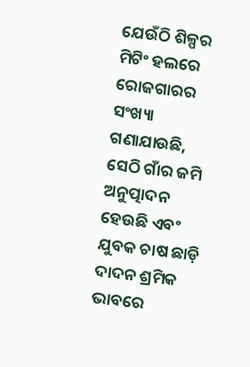ଯେଉଁଠି ଶିଳ୍ପର ମିଟିଂ ହଲରେ ରୋଜଗାରର ସଂଖ୍ୟା ଗଣାଯାଉଛି, ସେଠି ଗାଁର ଜମି ଅନୁତ୍ପାଦନ ହେଉଛି ଏବଂ ଯୁବକ ଚାଷ ଛାଡ଼ି ଦାଦନ ଶ୍ରମିକ ଭାବରେ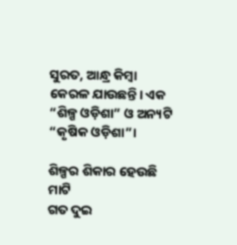ସୁରତ, ଆନ୍ଧ୍ର କିମ୍ବା କେରଳ ଯାଉଛନ୍ତି। ଏକ “ଶିଳ୍ପ ଓଡ଼ିଶା” ଓ ଅନ୍ୟଟି “କୃଷିକ ଓଡ଼ିଶା”।

ଶିଳ୍ପର ଶିକାର ହେଉଛି ମାଟି
ଗତ ଦୁଇ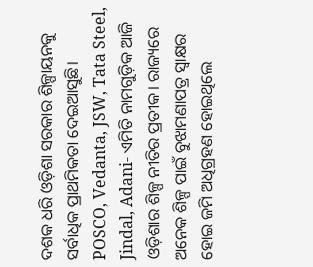ଦଶକ ଧରି ଓଡ଼ିଶା ସରକାର ଶିଳ୍ପାୟନକୁ ସର୍ବାଧିକ ପ୍ରାଥମିକତା ଦେଇଆସୁଛି। POSCO, Vedanta, JSW, Tata Steel, Jindal, Adani- ଏମିତି ନାମଗୁଡ଼ିକ ଆଜି ଓଡ଼ିଶାର ଶିଳ୍ପ ନୀତିର ପ୍ରତୀକ। ରାଜ୍ୟରେ ଅନେକ ଶିଳ୍ପ ପାଇଁ ବୁଝାମଣାପତ୍ର ସ୍ୱାକ୍ଷର ହୋଇ ଜମି ଅଧିଗ୍ରହଣ ହୋଇଥିଲେ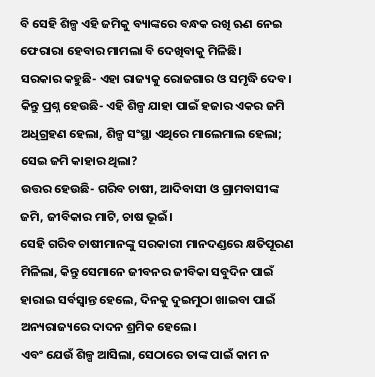ବି ସେହି ଶିଳ୍ପ ଏହି ଜମିକୁ ବ୍ୟାଙ୍କରେ ବନ୍ଧକ ରଖି ଋଣ ନେଇ ଫେରାରା ହେବାର ମାମଲା ବି ଦେଖିବାକୁ ମିଳିଛି।
ସରକାର କହୁଛି- ଏହା ରାଜ୍ୟକୁ ରୋଜଗାର ଓ ସମୃଦ୍ଧି ଦେବ।
କିନ୍ତୁ ପ୍ରଶ୍ନ ହେଉଛି- ଏହି ଶିଳ୍ପ ଯାହା ପାଇଁ ହଜାର ଏକର ଜମି ଅଧିଗ୍ରହଣ ହେଲା, ଶିଳ୍ପ ସଂସ୍ଥା ଏଥିରେ ମାଲେମାଲ ହେଲା; ସେଇ ଜମି କାହାର ଥିଲା?
ଉତ୍ତର ହେଉଛି- ଗରିବ ଚାଷୀ, ଆଦିବାସୀ ଓ ଗ୍ରାମବାସୀଙ୍କ ଜମି, ଜୀବିକାର ମାଟି, ଚାଷ ଭୂଇଁ।
ସେହି ଗରିବ ଚାଷୀମାନଙ୍କୁ ସରକାରୀ ମାନଦଣ୍ଡରେ କ୍ଷତିପୂରଣ ମିଳିଲା, କିନ୍ତୁ ସେମାନେ ଜୀବନର ଜୀବିକା ସବୁଦିନ ପାଇଁ ହାରାଇ ସର୍ବସ୍ୱାନ୍ତ ହେଲେ, ଦିନକୁ ଦୁଇମୁଠା ଖାଇବା ପାଇଁ ଅନ୍ୟରାଜ୍ୟରେ ଦାଦନ ଶ୍ରମିକ ହେଲେ।
ଏବଂ ଯେଉଁ ଶିଳ୍ପ ଆସିଲା, ସେଠାରେ ତାଙ୍କ ପାଇଁ କାମ ନ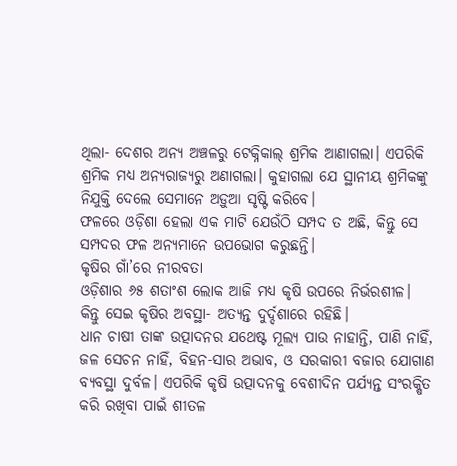ଥିଲା- ଦେଶର ଅନ୍ୟ ଅଞ୍ଚଳରୁ ଟେକ୍ନିକାଲ୍ ଶ୍ରମିକ ଆଣାଗଲା। ଏପରିକି ଶ୍ରମିକ ମଧ୍ୟ ଅନ୍ୟରାଜ୍ୟରୁ ଅଣାଗଲା। କୁହାଗଲା ଯେ ସ୍ଥାନୀୟ ଶ୍ରମିକଙ୍କୁ ନିଯୁକ୍ତି ଦେଲେ ସେମାନେ ଅଡ଼ୁଆ ସୃଷ୍ଟି କରିବେ।
ଫଳରେ ଓଡ଼ିଶା ହେଲା ଏକ ମାଟି ଯେଉଁଠି ସମ୍ପଦ ତ ଅଛି, କିନ୍ତୁ ସେ ସମ୍ପଦର ଫଳ ଅନ୍ୟମାନେ ଉପଭୋଗ କରୁଛନ୍ତି।
କୃଷିର ଗାଁ’ରେ ନୀରବତା
ଓଡ଼ିଶାର ୬୫ ଶତାଂଶ ଲୋକ ଆଜି ମଧ୍ୟ କୃଷି ଉପରେ ନିର୍ଭରଶୀଳ।
କିନ୍ତୁ ସେଇ କୃଷିର ଅବସ୍ଥା- ଅତ୍ୟନ୍ତ ଦୁର୍ଦ୍ଦଶାରେ ରହିଛି।
ଧାନ ଚାଷୀ ତାଙ୍କ ଉତ୍ପାଦନର ଯଥେଷ୍ଟ ମୂଲ୍ୟ ପାଉ ନାହାନ୍ତି, ପାଣି ନାହିଁ, ଜଳ ସେଚନ ନାହିଁ, ବିହନ-ସାର ଅଭାବ, ଓ ସରକାରୀ ବଜାର ଯୋଗାଣ ବ୍ୟବସ୍ଥା ଦୁର୍ବଳ। ଏପରିକି କୃଷି ଉତ୍ପାଦନକୁ ବେଶୀଦିନ ପର୍ଯ୍ୟନ୍ତ ସଂରକ୍ଷିତ କରି ରଖିବା ପାଇଁ ଶୀତଳ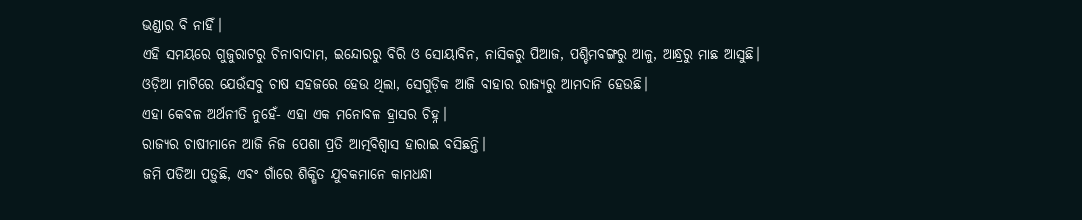ଭଣ୍ଡାର ବି ନାହିଁ।
ଏହି ସମୟରେ ଗୁଜୁରାଟରୁ ଚିନାବାଦାମ, ଇନ୍ଦୋରରୁ ବିରି ଓ ସୋୟାବିନ, ନାସିକରୁ ପିଆଜ, ପଶ୍ଚିମବଙ୍ଗରୁ ଆଳୁ, ଆନ୍ଧ୍ରରୁ ମାଛ ଆସୁଛି।
ଓଡ଼ିଆ ମାଟିରେ ଯେଉଁସବୁ ଚାଷ ସହଜରେ ହେଉ ଥିଲା, ସେଗୁଡ଼ିକ ଆଜି ବାହାର ରାଜ୍ୟରୁ ଆମଦାନି ହେଉଛି।
ଏହା କେବଳ ଅର୍ଥନୀତି ନୁହେଁ- ଏହା ଏକ ମନୋବଳ ହ୍ରାସର ଚିହ୍ନ।
ରାଜ୍ୟର ଚାଷୀମାନେ ଆଜି ନିଜ ପେଶା ପ୍ରତି ଆତ୍ମବିଶ୍ୱାସ ହାରାଇ ବସିଛନ୍ତି।
ଜମି ପଡିଆ ପଡ଼ୁଛି, ଏବଂ ଗାଁରେ ଶିକ୍ଷିତ ଯୁବକମାନେ କାମଧନ୍ଧା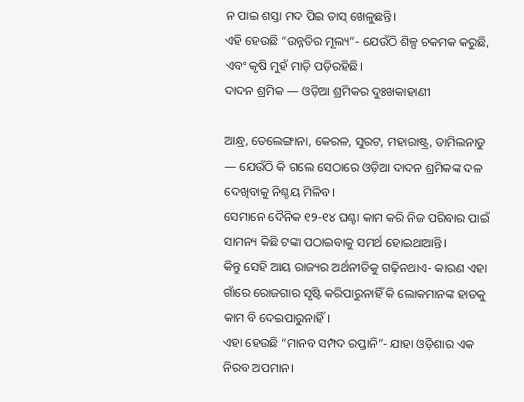ନ ପାଇ ଶସ୍ତା ମଦ ପିଇ ତାସ୍ ଖେଳୁଛନ୍ତି।
ଏହି ହେଉଛି “ଉନ୍ନତିର ମୂଲ୍ୟ”- ଯେଉଁଠି ଶିଳ୍ପ ଚକମକ କରୁଛି, ଏବଂ କୃଷି ମୁହଁ ମାଡ଼ି ପଡ଼ିରହିଛି।
ଦାଦନ ଶ୍ରମିକ — ଓଡ଼ିଆ ଶ୍ରମିକର ଦୁଃଖକାହାଣୀ

ଆନ୍ଧ୍ର, ତେଲେଙ୍ଗାନା, କେରଳ, ସୁରଟ, ମହାରାଷ୍ଟ୍ର, ତାମିଲନାଡୁ — ଯେଉଁଠି କି ଗଲେ ସେଠାରେ ଓଡ଼ିଆ ଦାଦନ ଶ୍ରମିକଙ୍କ ଦଳ ଦେଖିବାକୁ ନିଶ୍ଚୟ ମିଳିବ।
ସେମାନେ ଦୈନିକ ୧୨-୧୪ ଘଣ୍ଟା କାମ କରି ନିଜ ପରିବାର ପାଇଁ ସାମନ୍ୟ କିଛି ଟଙ୍କା ପଠାଇବାକୁ ସମର୍ଥ ହୋଇଥାଆନ୍ତି।
କିନ୍ତୁ ସେହି ଆୟ ରାଜ୍ୟର ଅର୍ଥନୀତିକୁ ଗଢ଼ିନଥାଏ- କାରଣ ଏହା ଗାଁରେ ରୋଜଗାର ସୃଷ୍ଟି କରିପାରୁନାହିଁ କି ଲୋକମାନଙ୍କ ହାତକୁ କାମ ବି ଦେଇପାରୁନାହିଁ।
ଏହା ହେଉଛି “ମାନବ ସମ୍ପଦ ରପ୍ତାନି”- ଯାହା ଓଡ଼ିଶାର ଏକ ନିରବ ଅପମାନ।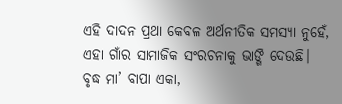ଏହି ଦାଦନ ପ୍ରଥା କେବଳ ଅର୍ଥନୀତିକ ସମସ୍ୟା ନୁହେଁ, ଏହା ଗାଁର ସାମାଜିକ ସଂରଚନାକୁ ଭାଙ୍ଗି ଦେଉଛି।
ବୃଦ୍ଧ ମା’ ବାପା ଏକା,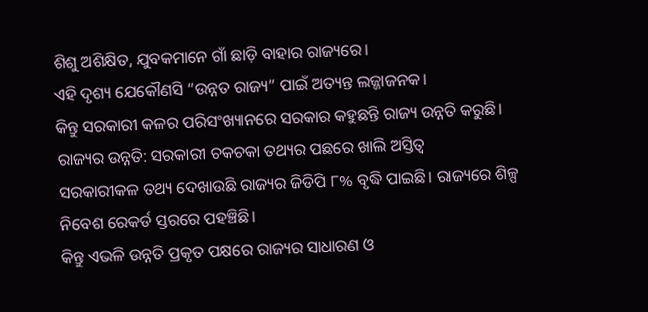ଶିଶୁ ଅଶିକ୍ଷିତ, ଯୁବକମାନେ ଗାଁ ଛାଡ଼ି ବାହାର ରାଜ୍ୟରେ।
ଏହି ଦୃଶ୍ୟ ଯେକୌଣସି “ଉନ୍ନତ ରାଜ୍ୟ” ପାଇଁ ଅତ୍ୟନ୍ତ ଲଜ୍ଜାଜନକ।
କିନ୍ତୁ ସରକାରୀ କଳର ପରିସଂଖ୍ୟାନରେ ସରକାର କହୁଛନ୍ତି ରାଜ୍ୟ ଉନ୍ନତି କରୁଛି।
ରାଜ୍ୟର ଉନ୍ନତି: ସରକାରୀ ଚକଚକା ତଥ୍ୟର ପଛରେ ଖାଲି ଅସ୍ତିତ୍ୱ
ସରକାରୀକଳ ତଥ୍ୟ ଦେଖାଉଛି ରାଜ୍ୟର ଜିଡିପି ୮% ବୃଦ୍ଧି ପାଇଛି। ରାଜ୍ୟରେ ଶିଳ୍ପ ନିବେଶ ରେକର୍ଡ ସ୍ତରରେ ପହଞ୍ଚିଛି।
କିନ୍ତୁ ଏଭଳି ଉନ୍ନତି ପ୍ରକୃତ ପକ୍ଷରେ ରାଜ୍ୟର ସାଧାରଣ ଓ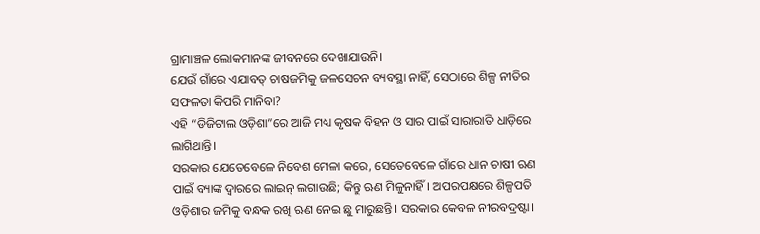ଗ୍ରାମାଞ୍ଚଳ ଲୋକମାନଙ୍କ ଜୀବନରେ ଦେଖାଯାଉନି।
ଯେଉଁ ଗାଁରେ ଏଯାବତ୍ ଚାଷଜମିକୁ ଜଳସେଚନ ବ୍ୟବସ୍ଥା ନାହିଁ, ସେଠାରେ ଶିଳ୍ପ ନୀତିର ସଫଳତା କିପରି ମାନିବା?
ଏହି “ଡିଜିଟାଲ ଓଡ଼ିଶା”ରେ ଆଜି ମଧ୍ୟ କୃଷକ ବିହନ ଓ ସାର ପାଇଁ ସାରାରାତି ଧାଡ଼ିରେ ଲାଗିଥାନ୍ତି।
ସରକାର ଯେତେବେଳେ ନିବେଶ ମେଳା କରେ, ସେତେବେଳେ ଗାଁରେ ଧାନ ଚାଷୀ ଋଣ ପାଇଁ ବ୍ୟାଙ୍କ ଦ୍ୱାରରେ ଲାଇନ୍ ଲଗାଉଛି; କିନ୍ତୁ ଋଣ ମିଳୁନାହିଁ। ଅପରପକ୍ଷରେ ଶିଳ୍ପପତି ଓଡ଼ିଶାର ଜମିକୁ ବନ୍ଧକ ରଖି ଋଣ ନେଇ ଛୁ ମାରୁଛନ୍ତି। ସରକାର କେବଳ ନୀରବଦ୍ରଷ୍ଟା।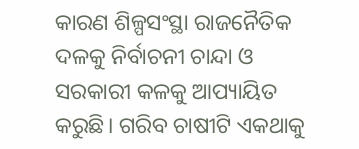କାରଣ ଶିଳ୍ପସଂସ୍ଥା ରାଜନୈତିକ ଦଳକୁ ନିର୍ବାଚନୀ ଚାନ୍ଦା ଓ ସରକାରୀ କଳକୁ ଆପ୍ୟାୟିତ କରୁଛି। ଗରିବ ଚାଷୀଟି ଏକଥାକୁ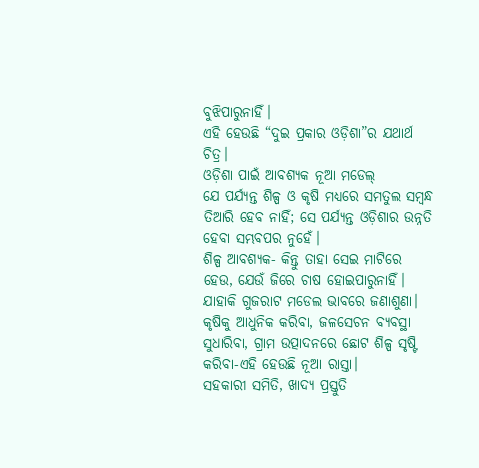ବୁଝିପାରୁନାହିଁ।
ଏହି ହେଉଛି “ଦୁଇ ପ୍ରକାର ଓଡ଼ିଶା”ର ଯଥାର୍ଥ ଚିତ୍ର।
ଓଡ଼ିଶା ପାଇଁ ଆବଶ୍ୟକ ନୂଆ ମଡେଲ୍
ଯେ ପର୍ଯ୍ୟନ୍ତ ଶିଳ୍ପ ଓ କୃଷି ମଧ୍ୟରେ ସମତୁଲ ସମ୍ବନ୍ଧ ତିଆରି ହେବ ନାହିଁ; ସେ ପର୍ଯ୍ୟନ୍ତ ଓଡ଼ିଶାର ଉନ୍ନତି ହେବା ସମ୍ଭବପର ନୁହେଁ।
ଶିଳ୍ପ ଆବଶ୍ୟକ- କିନ୍ତୁ ତାହା ସେଇ ମାଟିରେ ହେଉ, ଯେଉଁ ଜିରେ ଚାଷ ହୋଇପାରୁନାହିଁ। ଯାହାକି ଗୁଜରାଟ ମଡେଲ ଭାବରେ ଜଣାଶୁଣା।
କୃଷିକୁ ଆଧୁନିକ କରିବା, ଜଳସେଚନ ବ୍ୟବସ୍ଥା ସୁଧାରିବା, ଗ୍ରାମ ଉତ୍ପାଦନରେ ଛୋଟ ଶିଳ୍ପ ସୃଷ୍ଟି କରିବା-ଏହି ହେଉଛି ନୂଆ ରାସ୍ତା।
ସହକାରୀ ସମିତି, ଖାଦ୍ୟ ପ୍ରସ୍ତୁତି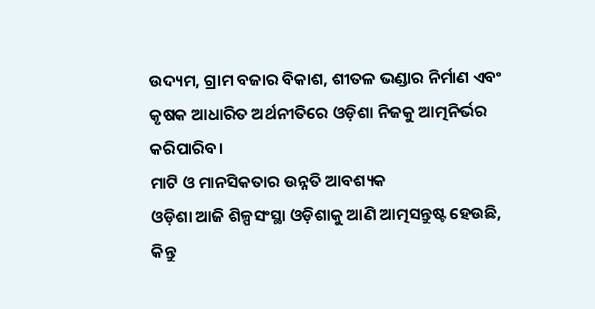ଉଦ୍ୟମ, ଗ୍ରାମ ବଜାର ବିକାଶ, ଶୀତଳ ଭଣ୍ଡାର ନିର୍ମାଣ ଏବଂ କୃଷକ ଆଧାରିତ ଅର୍ଥନୀତିରେ ଓଡ଼ିଶା ନିଜକୁ ଆତ୍ମନିର୍ଭର କରିପାରିବ।
ମାଟି ଓ ମାନସିକତାର ଉନ୍ନତି ଆବଶ୍ୟକ
ଓଡ଼ିଶା ଆଜି ଶିଳ୍ପସଂସ୍ଥା ଓଡ଼ିଶାକୁ ଆଣି ଆତ୍ମସନ୍ତୁଷ୍ଟ ହେଉଛି, କିନ୍ତୁ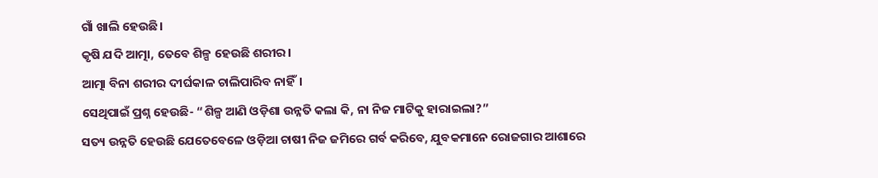ଗାଁ ଖାଲି ହେଉଛି।
କୃଷି ଯଦି ଆତ୍ମା, ତେବେ ଶିଳ୍ପ ହେଉଛି ଶରୀର।
ଆତ୍ମା ବିନା ଶରୀର ଦୀର୍ଘକାଳ ଚାଲିପାରିବ ନାହିଁ।
ସେଥିପାଇଁ ପ୍ରଶ୍ନ ହେଉଛି- “ଶିଳ୍ପ ଆଣି ଓଡ଼ିଶା ଉନ୍ନତି କଲା କି, ନା ନିଜ ମାଟିକୁ ହାରାଇଲା?”
ସତ୍ୟ ଉନ୍ନତି ହେଉଛି ଯେତେବେଳେ ଓଡ଼ିଆ ଚାଷୀ ନିଜ ଜମିରେ ଗର୍ବ କରିବେ, ଯୁବକମାନେ ରୋଜଗାର ଆଶାରେ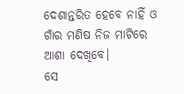ଦେଶାନ୍ତରିତ ହେବେ ନାହିଁ ଓ ଗାଁର ମଣିଷ ନିଜ ମାଟିରେ ଆଶା ଦେଖିବେ।
ସେ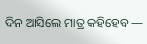ଦିନ ଆସିଲେ ମାତ୍ର କହିହେବ —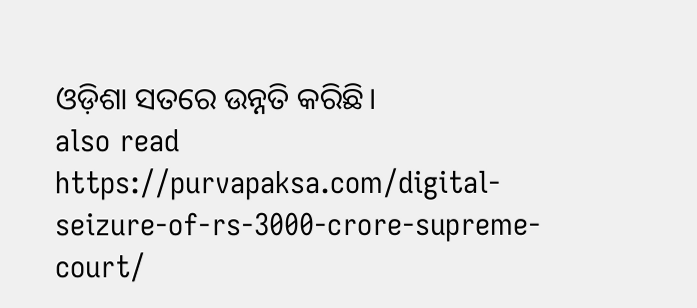ଓଡ଼ିଶା ସତରେ ଉନ୍ନତି କରିଛି।
also read https://purvapaksa.com/digital-seizure-of-rs-3000-crore-supreme-court/